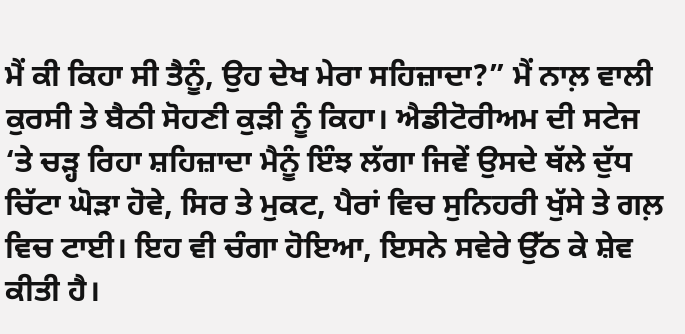ਮੈਂ ਕੀ ਕਿਹਾ ਸੀ ਤੈਨੂੰ, ਉਹ ਦੇਖ ਮੇਰਾ ਸਹਿਜ਼ਾਦਾ?” ਮੈਂ ਨਾਲ਼ ਵਾਲੀ ਕੁਰਸੀ ਤੇ ਬੈਠੀ ਸੋਹਣੀ ਕੁੜੀ ਨੂੰ ਕਿਹਾ। ਐਡੀਟੋਰੀਅਮ ਦੀ ਸਟੇਜ ‘ਤੇ ਚੜ੍ਹ ਰਿਹਾ ਸ਼ਹਿਜ਼ਾਦਾ ਮੈਨੂੰ ਇੰਝ ਲੱਗਾ ਜਿਵੇਂ ਉਸਦੇ ਥੱਲੇ ਦੁੱਧ ਚਿੱਟਾ ਘੋੜਾ ਹੋਵੇ, ਸਿਰ ਤੇ ਮੁਕਟ, ਪੈਰਾਂ ਵਿਚ ਸੁਨਿਹਰੀ ਖੁੱਸੇ ਤੇ ਗਲ਼ ਵਿਚ ਟਾਈ। ਇਹ ਵੀ ਚੰਗਾ ਹੋਇਆ, ਇਸਨੇ ਸਵੇਰੇ ਉੱਠ ਕੇ ਸ਼ੇਵ ਕੀਤੀ ਹੈ।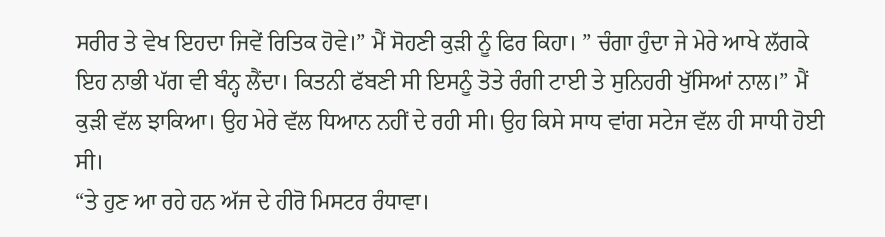ਸਰੀਰ ਤੇ ਵੇਖ ਇਹਦਾ ਜਿਵੇਂ ਰਿਤਿਕ ਹੋਵੇ।” ਮੈਂ ਸੋਹਣੀ ਕੁੜੀ ਨੂੰ ਫਿਰ ਕਿਹਾ। ” ਚੰਗਾ ਹੁੰਦਾ ਜੇ ਮੇਰੇ ਆਖੇ ਲੱਗਕੇ ਇਹ ਨਾਭੀ ਪੱਗ ਵੀ ਬੰਨ੍ਹ ਲੈਂਦਾ। ਕਿਤਨੀ ਫੱਬਣੀ ਸੀ ਇਸਨੂੰ ਤੋਤੇ ਰੰਗੀ ਟਾਈ ਤੇ ਸੁਨਿਹਰੀ ਖੁੱਸਿਆਂ ਨਾਲ।” ਮੈਂ ਕੁੜੀ ਵੱਲ ਝਾਕਿਆ। ਉਹ ਮੇਰੇ ਵੱਲ ਧਿਆਨ ਨਹੀਂ ਦੇ ਰਹੀ ਸੀ। ਉਹ ਕਿਸੇ ਸਾਧ ਵਾਂਗ ਸਟੇਜ ਵੱਲ ਹੀ ਸਾਧੀ ਹੋਈ ਸੀ।
“ਤੇ ਹੁਣ ਆ ਰਹੇ ਹਨ ਅੱਜ ਦੇ ਹੀਰੋ ਮਿਸਟਰ ਰੰਧਾਵਾ।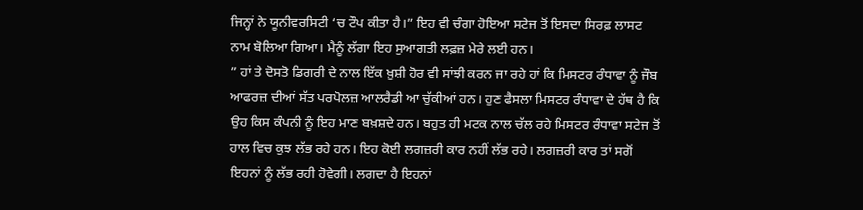ਜਿਨ੍ਹਾਂ ਨੇ ਯੂਨੀਵਰਸਿਟੀ ‘ਚ ਟੌਪ ਕੀਤਾ ਹੈ।” ਇਹ ਵੀ ਚੰਗਾ ਹੋਇਆ ਸਟੇਜ ਤੋਂ ਇਸਦਾ ਸਿਰਫ਼ ਲਾਸਟ ਨਾਮ ਬੋਲਿਆ ਗਿਆ। ਮੈਨੂੰ ਲੱਗਾ ਇਹ ਸੁਆਗਤੀ ਲਫ਼ਜ਼ ਮੇਰੇ ਲਈ ਹਨ।
” ਹਾਂ ਤੇ ਦੋਸਤੋ ਡਿਗਰੀ ਦੇ ਨਾਲ ਇੱਕ ਖ਼ੁਸ਼ੀ ਹੋਰ ਵੀ ਸਾਂਝੀ ਕਰਨ ਜਾ ਰਹੇ ਹਾਂ ਕਿ ਮਿਸਟਰ ਰੰਧਾਵਾ ਨੂੰ ਜੌਬ ਆਫਰਜ਼ ਦੀਆਂ ਸੱਤ ਪਰਪੋਲਜ਼ ਆਲਰੈਡੀ ਆ ਚੁੱਕੀਆਂ ਹਨ। ਹੁਣ ਫੈਸਲਾ ਮਿਸਟਰ ਰੰਧਾਵਾ ਦੇ ਹੱਥ ਹੈ ਕਿ ਉਹ ਕਿਸ ਕੰਪਨੀ ਨੂੰ ਇਹ ਮਾਣ ਬਖ਼ਸ਼ਦੇ ਹਨ। ਬਹੁਤ ਹੀ ਮਟਕ ਨਾਲ ਚੱਲ ਰਹੇ ਮਿਸਟਰ ਰੰਧਾਵਾ ਸਟੇਜ ਤੋਂ ਹਾਲ ਵਿਚ ਕੁਝ ਲੱਭ ਰਹੇ ਹਨ। ਇਹ ਕੋਈ ਲਗਜ਼ਰੀ ਕਾਰ ਨਹੀਂ ਲੱਭ ਰਹੇ। ਲਗਜ਼ਰੀ ਕਾਰ ਤਾਂ ਸਗੋਂ ਇਹਨਾਂ ਨੂੰ ਲੱਭ ਰਹੀ ਹੋਵੇਗੀ। ਲਗਦਾ ਹੈ ਇਹਨਾਂ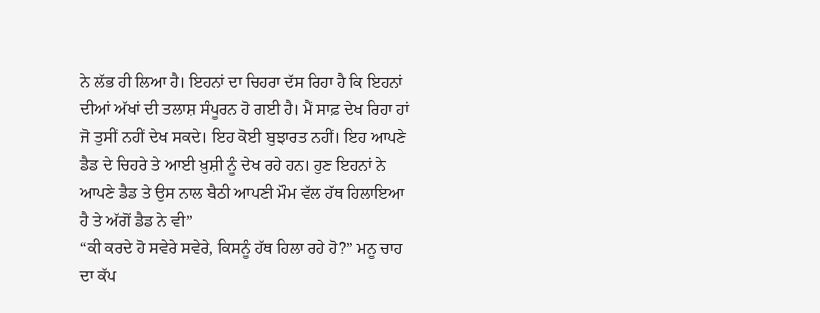ਨੇ ਲੱਭ ਹੀ ਲਿਆ ਹੈ। ਇਹਨਾਂ ਦਾ ਚਿਹਰਾ ਦੱਸ ਰਿਹਾ ਹੈ ਕਿ ਇਹਨਾਂ ਦੀਆਂ ਅੱਖਾਂ ਦੀ ਤਲਾਸ਼ ਸੰਪੂਰਨ ਹੋ ਗਈ ਹੈ। ਮੈਂ ਸਾਫ਼ ਦੇਖ ਰਿਹਾ ਹਾਂ ਜੋ ਤੁਸੀਂ ਨਹੀਂ ਦੇਖ ਸਕਦੇ। ਇਹ ਕੋਈ ਬੁਝਾਰਤ ਨਹੀਂ। ਇਹ ਆਪਣੇ ਡੈਡ ਦੇ ਚਿਹਰੇ ਤੇ ਆਈ ਖ਼ੁਸ਼ੀ ਨੂੰ ਦੇਖ ਰਹੇ ਹਨ। ਹੁਣ ਇਹਨਾਂ ਨੇ ਆਪਣੇ ਡੈਡ ਤੇ ਉਸ ਨਾਲ ਬੈਠੀ ਆਪਣੀ ਮੌਮ ਵੱਲ ਹੱਥ ਹਿਲਾਇਆ ਹੈ ਤੇ ਅੱਗੋਂ ਡੈਡ ਨੇ ਵੀ”
“ਕੀ ਕਰਦੇ ਹੋ ਸਵੇਰੇ ਸਵੇਰੇ, ਕਿਸਨੂੰ ਹੱਥ ਹਿਲਾ ਰਹੇ ਹੋ?” ਮਨੂ ਚਾਹ ਦਾ ਕੱਪ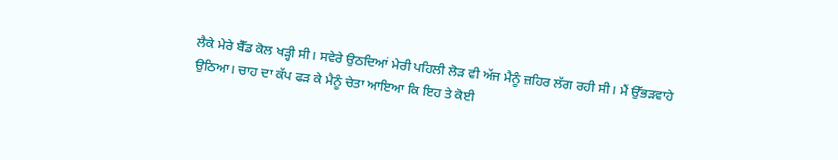ਲੈਕੇ ਮੇਰੇ ਬੈੱਡ ਕੋਲ ਖੜ੍ਹੀ ਸੀ। ਸਵੇਰੇ ਉਠਦਿਆਂ ਮੇਰੀ ਪਹਿਲੀ ਲੋੜ ਵੀ ਅੱਜ ਮੈਨੂੰ ਜ਼ਹਿਰ ਲੱਗ ਰਹੀ ਸੀ। ਮੈਂ ਉੱਭੜਵਾਹੇ ਉਠਿਆ। ਚਾਹ ਦਾ ਕੱਪ ਫੜ ਕੇ ਮੈਨੂੰ ਚੇਤਾ ਆਇਆ ਕਿ ਇਹ ਤੇ ਕੋਈ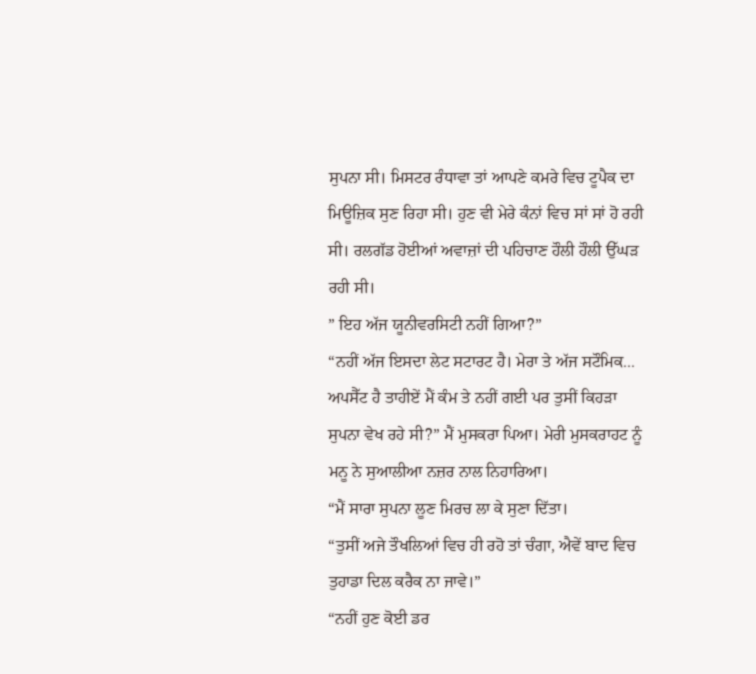ਸੁਪਨਾ ਸੀ। ਮਿਸਟਰ ਰੰਧਾਵਾ ਤਾਂ ਆਪਣੇ ਕਮਰੇ ਵਿਚ ਟੂਪੈਕ ਦਾ ਮਿਊਜ਼ਿਕ ਸੁਣ ਰਿਹਾ ਸੀ। ਹੁਣ ਵੀ ਮੇਰੇ ਕੰਨਾਂ ਵਿਚ ਸਾਂ ਸਾਂ ਹੋ ਰਹੀ ਸੀ। ਰਲਗੱਡ ਹੋਈਆਂ ਅਵਾਜ਼ਾਂ ਦੀ ਪਹਿਚਾਣ ਹੌਲੀ ਹੌਲੀ ਉੱਘੜ ਰਹੀ ਸੀ।
” ਇਹ ਅੱਜ ਯੂਨੀਵਰਸਿਟੀ ਨਹੀਂ ਗਿਆ?”
“ਨਹੀਂ ਅੱਜ ਇਸਦਾ ਲੇਟ ਸਟਾਰਟ ਹੈ। ਮੇਰਾ ਤੇ ਅੱਜ ਸਟੌਮਿਕ...
ਅਪਸੈੱਟ ਹੈ ਤਾਹੀਏਂ ਮੈਂ ਕੰਮ ਤੇ ਨਹੀਂ ਗਈ ਪਰ ਤੁਸੀਂ ਕਿਹੜਾ ਸੁਪਨਾ ਵੇਖ ਰਹੇ ਸੀ?” ਮੈਂ ਮੁਸਕਰਾ ਪਿਆ। ਮੇਰੀ ਮੁਸਕਰਾਹਟ ਨੂੰ ਮਨੂ ਨੇ ਸੁਆਲੀਆ ਨਜ਼ਰ ਨਾਲ ਨਿਹਾਰਿਆ।
“ਮੈਂ ਸਾਰਾ ਸੁਪਨਾ ਲੂਣ ਮਿਰਚ ਲਾ ਕੇ ਸੁਣਾ ਦਿੱਤਾ।
“ਤੁਸੀਂ ਅਜੇ ਤੌਖਲਿਆਂ ਵਿਚ ਹੀ ਰਹੋ ਤਾਂ ਚੰਗਾ, ਐਵੇਂ ਬਾਦ ਵਿਚ ਤੁਹਾਡਾ ਦਿਲ ਕਰੈਕ ਨਾ ਜਾਵੇ।”
“ਨਹੀਂ ਹੁਣ ਕੋਈ ਡਰ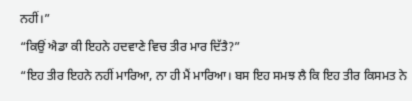ਨਹੀਂ।”
“ਕਿਉਂ ਐਡਾ ਕੀ ਇਹਨੇ ਹਦਵਾਣੇ ਵਿਚ ਤੀਰ ਮਾਰ ਦਿੱਤੈ?”
“ਇਹ ਤੀਰ ਇਹਨੇ ਨਹੀਂ ਮਾਰਿਆ, ਨਾ ਹੀ ਮੈਂ ਮਾਰਿਆ। ਬਸ ਇਹ ਸਮਝ ਲੈ ਕਿ ਇਹ ਤੀਰ ਕਿਸਮਤ ਨੇ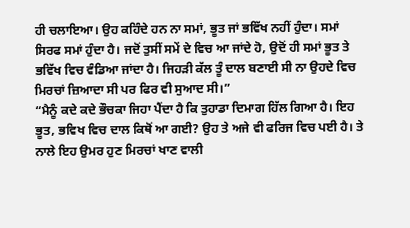ਹੀ ਚਲਾਇਆ। ਉਹ ਕਹਿੰਦੇ ਹਨ ਨਾ ਸਮਾਂ, ਭੂਤ ਜਾਂ ਭਵਿੱਖ ਨਹੀਂ ਹੁੰਦਾ। ਸਮਾਂ ਸਿਰਫ ਸਮਾਂ ਹੁੰਦਾ ਹੈ। ਜਦੋਂ ਤੁਸੀਂ ਸਮੇਂ ਦੇ ਵਿਚ ਆ ਜਾਂਦੇ ਹੋ, ਉਦੋਂ ਹੀ ਸਮਾਂ ਭੂਤ ਤੇ ਭਵਿੱਖ ਵਿਚ ਵੰਡਿਆ ਜਾਂਦਾ ਹੈ। ਜਿਹੜੀ ਕੱਲ ਤੂੰ ਦਾਲ ਬਣਾਈ ਸੀ ਨਾ ਉਹਦੇ ਵਿਚ ਮਿਰਚਾਂ ਜ਼ਿਆਦਾ ਸੀ ਪਰ ਫਿਰ ਵੀ ਸੁਆਦ ਸੀ।”
“ਮੈਨੂੰ ਕਦੇ ਕਦੇ ਭੌਚਕਾ ਜਿਹਾ ਪੈਂਦਾ ਹੈ ਕਿ ਤੁਹਾਡਾ ਦਿਮਾਗ ਹਿੱਲ ਗਿਆ ਹੈ। ਇਹ ਭੂਤ, ਭਵਿਖ ਵਿਚ ਦਾਲ ਕਿਥੋਂ ਆ ਗਈ? ਉਹ ਤੇ ਅਜੇ ਵੀ ਫਰਿਜ ਵਿਚ ਪਈ ਹੈ। ਤੇ ਨਾਲੇ ਇਹ ਉਮਰ ਹੁਣ ਮਿਰਚਾਂ ਖਾਣ ਵਾਲੀ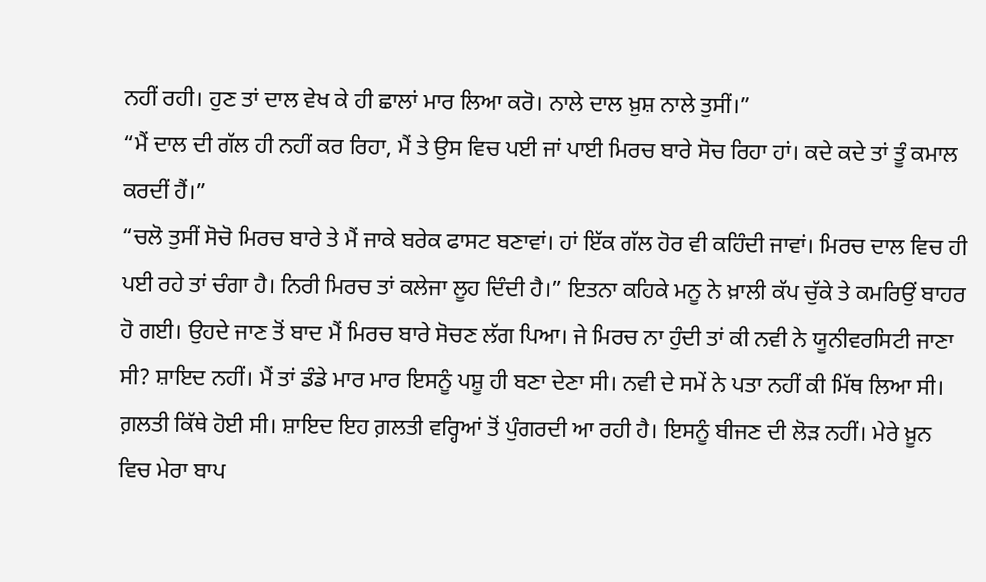ਨਹੀਂ ਰਹੀ। ਹੁਣ ਤਾਂ ਦਾਲ ਵੇਖ ਕੇ ਹੀ ਛਾਲਾਂ ਮਾਰ ਲਿਆ ਕਰੋ। ਨਾਲੇ ਦਾਲ ਖ਼ੁਸ਼ ਨਾਲੇ ਤੁਸੀਂ।”
“ਮੈਂ ਦਾਲ ਦੀ ਗੱਲ ਹੀ ਨਹੀਂ ਕਰ ਰਿਹਾ, ਮੈਂ ਤੇ ਉਸ ਵਿਚ ਪਈ ਜਾਂ ਪਾਈ ਮਿਰਚ ਬਾਰੇ ਸੋਚ ਰਿਹਾ ਹਾਂ। ਕਦੇ ਕਦੇ ਤਾਂ ਤੂੰ ਕਮਾਲ ਕਰਦੀਂ ਹੈਂ।”
“ਚਲੋ ਤੁਸੀਂ ਸੋਚੋ ਮਿਰਚ ਬਾਰੇ ਤੇ ਮੈਂ ਜਾਕੇ ਬਰੇਕ ਫਾਸਟ ਬਣਾਵਾਂ। ਹਾਂ ਇੱਕ ਗੱਲ ਹੋਰ ਵੀ ਕਹਿੰਦੀ ਜਾਵਾਂ। ਮਿਰਚ ਦਾਲ ਵਿਚ ਹੀ ਪਈ ਰਹੇ ਤਾਂ ਚੰਗਾ ਹੈ। ਨਿਰੀ ਮਿਰਚ ਤਾਂ ਕਲੇਜਾ ਲੂਹ ਦਿੰਦੀ ਹੈ।” ਇਤਨਾ ਕਹਿਕੇ ਮਨੂ ਨੇ ਖ਼ਾਲੀ ਕੱਪ ਚੁੱਕੇ ਤੇ ਕਮਰਿਉਂ ਬਾਹਰ ਹੋ ਗਈ। ਉਹਦੇ ਜਾਣ ਤੋਂ ਬਾਦ ਮੈਂ ਮਿਰਚ ਬਾਰੇ ਸੋਚਣ ਲੱਗ ਪਿਆ। ਜੇ ਮਿਰਚ ਨਾ ਹੁੰਦੀ ਤਾਂ ਕੀ ਨਵੀ ਨੇ ਯੂਨੀਵਰਸਿਟੀ ਜਾਣਾ ਸੀ? ਸ਼ਾਇਦ ਨਹੀਂ। ਮੈਂ ਤਾਂ ਡੰਡੇ ਮਾਰ ਮਾਰ ਇਸਨੂੰ ਪਸ਼ੂ ਹੀ ਬਣਾ ਦੇਣਾ ਸੀ। ਨਵੀ ਦੇ ਸਮੇਂ ਨੇ ਪਤਾ ਨਹੀਂ ਕੀ ਮਿੱਥ ਲਿਆ ਸੀ। ਗ਼ਲਤੀ ਕਿੱਥੇ ਹੋਈ ਸੀ। ਸ਼ਾਇਦ ਇਹ ਗ਼ਲਤੀ ਵਰ੍ਹਿਆਂ ਤੋਂ ਪੁੰਗਰਦੀ ਆ ਰਹੀ ਹੈ। ਇਸਨੂੰ ਬੀਜਣ ਦੀ ਲੋੜ ਨਹੀਂ। ਮੇਰੇ ਖ਼ੂਨ ਵਿਚ ਮੇਰਾ ਬਾਪ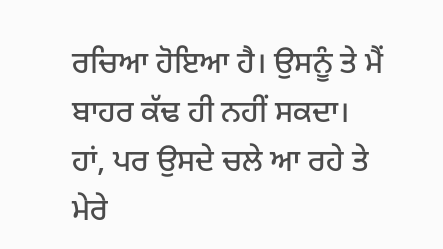ਰਚਿਆ ਹੋਇਆ ਹੈ। ਉਸਨੂੰ ਤੇ ਮੈਂ ਬਾਹਰ ਕੱਢ ਹੀ ਨਹੀਂ ਸਕਦਾ। ਹਾਂ, ਪਰ ਉਸਦੇ ਚਲੇ ਆ ਰਹੇ ਤੇ ਮੇਰੇ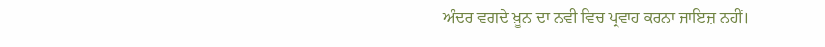ਅੰਦਰ ਵਗਦੇ ਖ਼ੂਨ ਦਾ ਨਵੀ ਵਿਚ ਪ੍ਰਵਾਹ ਕਰਨਾ ਜਾਇਜ਼ ਨਹੀਂ।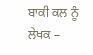ਬਾਕੀ ਕਲ ਨੂੰ
ਲੇਖਕ –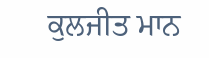ਕੁਲਜੀਤ ਮਾਨ